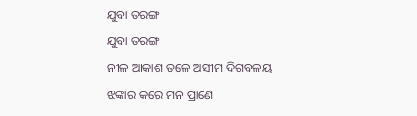ଯୁବା ତରଙ୍ଗ
ଯୁବା ତରଙ୍ଗ
ନୀଳ ଆକାଶ ତଳେ ଅସୀମ ଦିଗବଳୟ
ଝଙ୍କାର କରେ ମନ ପ୍ରାଣେ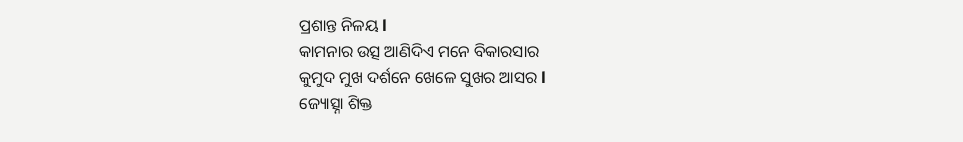ପ୍ରଶାନ୍ତ ନିଳୟ l
କାମନାର ଉତ୍ସ ଆଣିଦିଏ ମନେ ବିକାରସାର
କୁମୁଦ ମୁଖ ଦର୍ଶନେ ଖେଳେ ସୁଖର ଆସର l
ଜ୍ୟୋତ୍ସ୍ନା ଶିକ୍ତ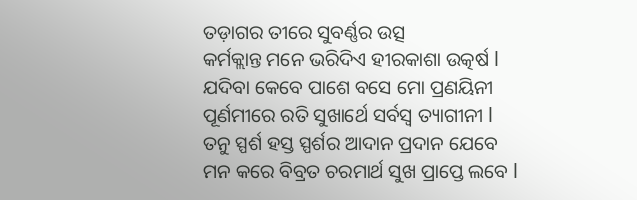ତଡ଼ାଗର ତୀରେ ସୁବର୍ଣ୍ଣର ଉତ୍ସ
କର୍ମକ୍ଲାନ୍ତ ମନେ ଭରିଦିଏ ହୀରକାଶା ଉତ୍କର୍ଷ l
ଯଦିବା କେବେ ପାଶେ ବସେ ମୋ ପ୍ରଣୟିନୀ
ପୂର୍ଣମୀରେ ରତି ସୁଖାର୍ଥେ ସର୍ବସ୍ବ ତ୍ୟାଗୀନୀ l
ତନୁ ସ୍ପର୍ଶ ହସ୍ତ ସ୍ପର୍ଶର ଆଦାନ ପ୍ରଦାନ ଯେବେ
ମନ କରେ ବିବ୍ରତ ଚରମାର୍ଥ ସୁଖ ପ୍ରାପ୍ତେ ଲବେ l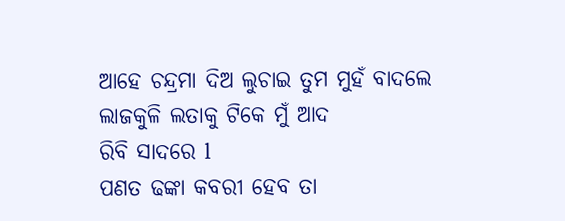ଆହେ ଚନ୍ଦ୍ରମା ଦିଅ ଲୁଚାଇ ତୁମ ମୁହଁ ବାଦଲେ
ଲାଜକୁଳି ଲତାକୁ ଟିକେ ମୁଁ ଆଦ
ରିବି ସାଦରେ l
ପଣତ ଢଙ୍କା କବରୀ ହେବ ତା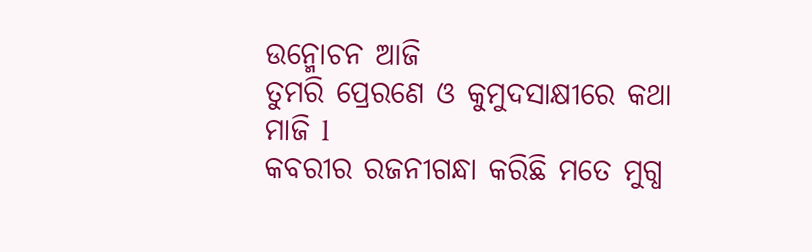ଉନ୍ମୋଚନ ଆଜି
ତୁମରି ପ୍ରେରଣେ ଓ କୁମୁଦସାକ୍ଷୀରେ କଥା ମାଜି l
କବରୀର ରଜନୀଗନ୍ଧା କରିଛି ମତେ ମୁଗ୍ଧ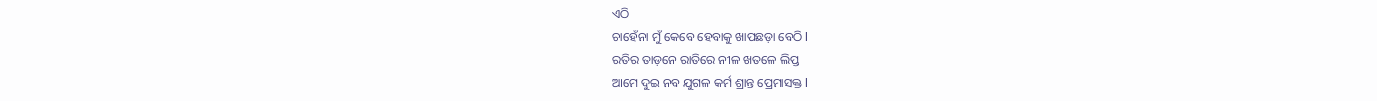ଏଠି
ଚାହେଁନା ମୁଁ କେବେ ହେବାକୁ ଖାପଛଡ଼ା ବେଠି l
ରତିର ତାଡ଼ନେ ରାତିରେ ନୀଳ ଖତଳେ ଲିପ୍ତ
ଆମେ ଦୁଇ ନବ ଯୁଗଳ କର୍ମ ଶ୍ରାନ୍ତ ପ୍ରେମାସକ୍ତ l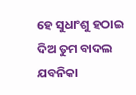ହେ ସୁଧାଂଶୁ ହଠାଇ ଦିଅ ତୁମ ବାଦଲ ଯବନିକା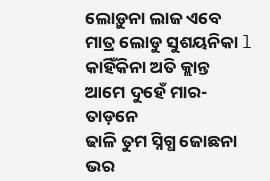ଲୋଡ଼ୁନା ଲାଜ ଏବେ ମାତ୍ର ଲୋଡୁ ସୁଶୟନିକା l
କାହିଁକିନା ଅତି କ୍ଲାନ୍ତ ଆମେ ଦୁହେଁ ମାର-ତାଡ଼ନେ
ଢାଳି ତୁମ ସ୍ନିଗ୍ଧ ଜୋଛନା ଭର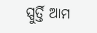ସ୍ପୁର୍ତ୍ତି ଆମ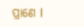ପ୍ରାଣେ l